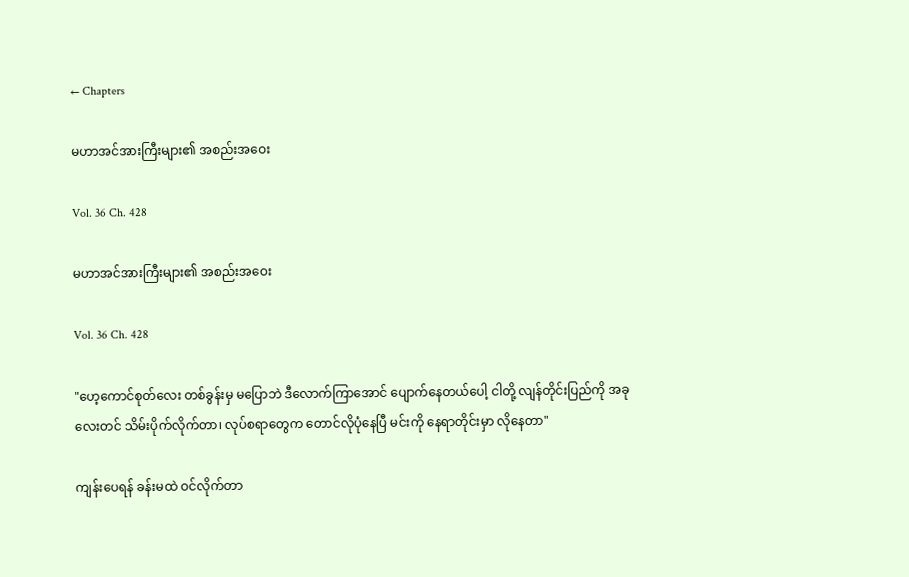← Chapters

မဟာအင်အားကြီးများ၏ အစည်းအဝေး

Vol. 36 Ch. 428

မဟာအင်အားကြီးများ၏ အစည်းအဝေး

Vol. 36 Ch. 428

"ဟေ့ကောင်စုတ်လေး တစ်ခွန်းမှ မပြောဘဲ ဒီလောက်ကြာအောင် ပျောက်နေတယ်ပေါ့ ငါတို့ လျန်တိုင်းပြည်ကို အခုလေးတင် သိမ်းပိုက်လိုက်တာ၊ လုပ်စရာတွေက တောင်လိုပုံနေပြီ မင်းကို နေရာတိုင်းမှာ လိုနေတာ"

ကျန်းပေရန် ခန်းမထဲ ဝင်လိုက်တာ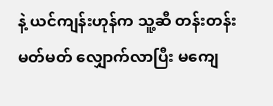နဲ့ ယင်ကျန်းဟုန်က သူ့ဆီ တန်းတန်းမတ်မတ် လျှောက်လာပြီး မကျေ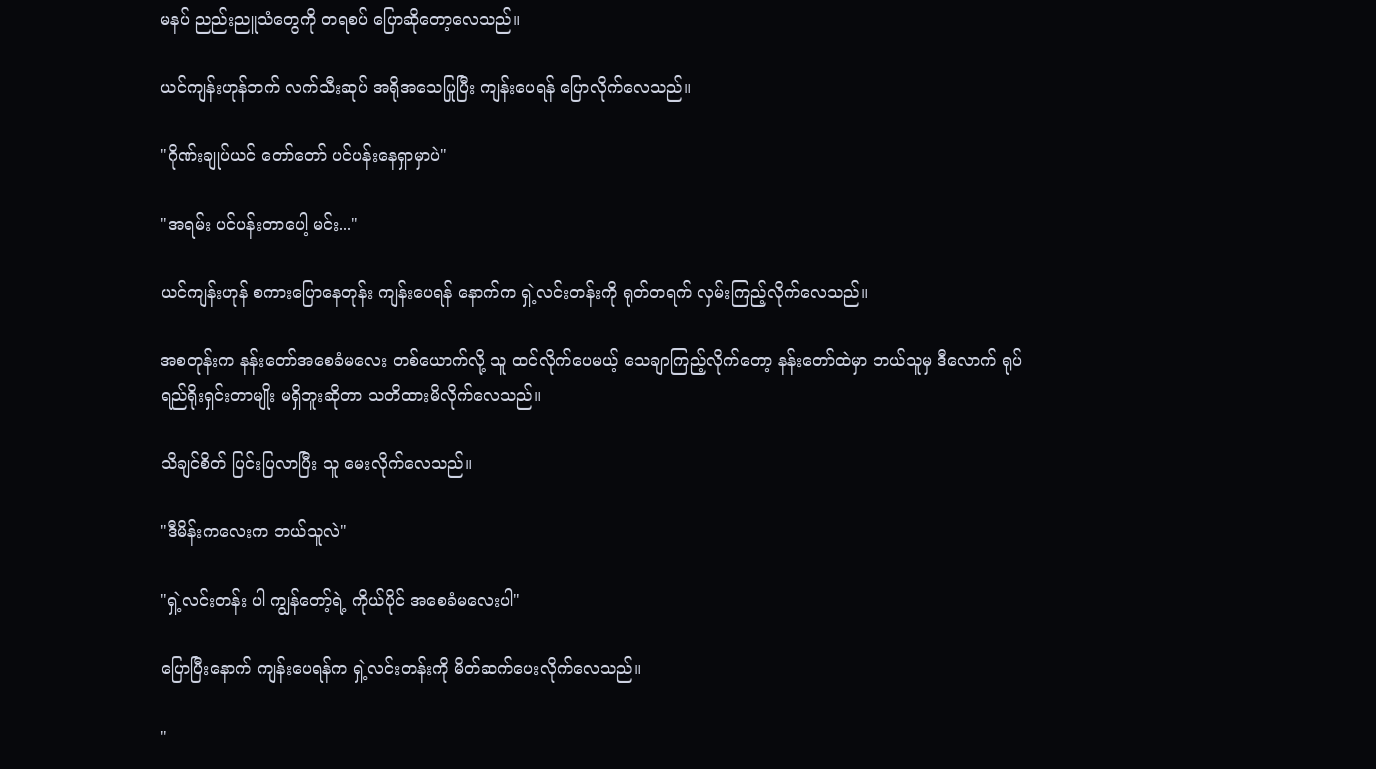မနပ် ညည်းညူသံတွေကို တရစပ် ပြောဆိုတော့လေသည်။

ယင်ကျန်းဟုန်ဘက် လက်သီးဆုပ် အရိုအသေပြုပြီး ကျန်းပေရန် ပြောလိုက်လေသည်။

"ဂိုဏ်းချုပ်ယင် တော်တော် ပင်ပန်းနေရှာမှာပဲ"

"အရမ်း ပင်ပန်းတာပေါ့ မင်း..."

ယင်ကျန်းဟုန် စကားပြောနေတုန်း ကျန်းပေရန် နောက်က ရှဲ့လင်းတန်းကို ရုတ်တရက် လှမ်းကြည့်လိုက်လေသည်။

အစတုန်းက နန်းတော်အစေခံမလေး တစ်ယောက်လို့ သူ ထင်လိုက်ပေမယ့် သေချာကြည့်လိုက်တော့ နန်းတော်ထဲမှာ ဘယ်သူမှ ဒီလောက် ရုပ်ရည်ရိုးရှင်းတာမျိုး မရှိဘူးဆိုတာ သတိထားမိလိုက်လေသည်။

သိချင်စိတ် ပြင်းပြလာပြီး သူ မေးလိုက်လေသည်။

"ဒီမိန်းကလေးက ဘယ်သူလဲ"

"ရှဲ့လင်းတန်း ပါ ကျွန်တော့်ရဲ့ ကိုယ်ပိုင် အစေခံမလေးပါ"

ပြောပြီးနောက် ကျန်းပေရန်က ရှဲ့လင်းတန်းကို မိတ်ဆက်ပေးလိုက်လေသည်။

"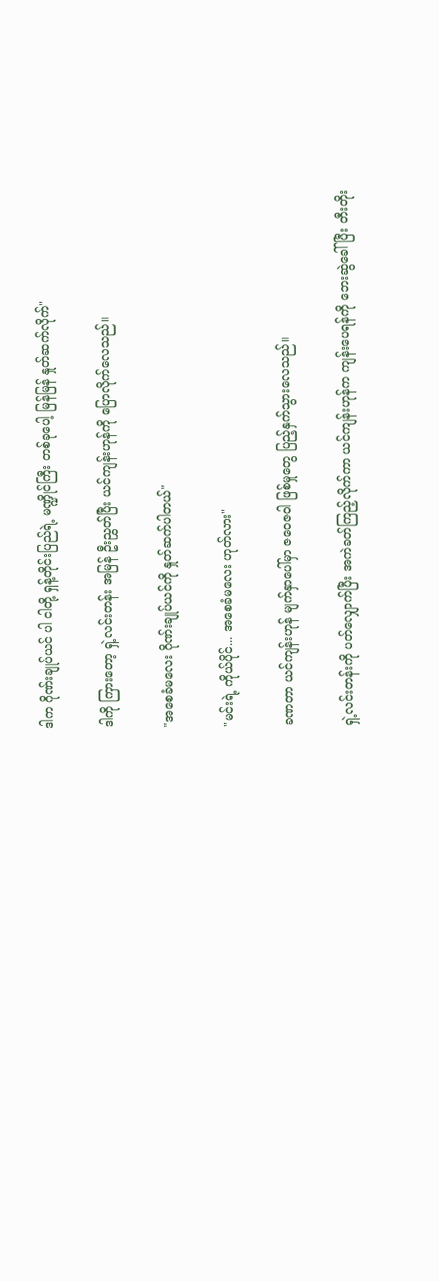ဒါက ဂိုဏ်းချုပ်ယင် ပါ ငါတို့ ရှန့်တိုင်းပြည်ရဲ့ မဏ္ဍိုင်ကြီး တစ်ခုပေါ့ မြန်မြန် နှုတ်ဆက်လိုက်"

ဒါကို ကြားတော့ ရှဲ့လင်းတန်း အမြန် ဦးညွှတ်ပြီး ယင်ကျန်းဟုန်ကို ပြောလိုက်လေသည်။

"အစေခံမလေး ဂိုဏ်းချုပ်ယင်ကို နှုတ်ဆက်ပါတယ်"

"မင်းရဲ့ ကိုယ်ပိုင်... အစေခံမလေး ဟုတ်လား"

ခဏတာ ယင်ကျန်းဟုန် မျက်နှာပေါ်မှာ ဇဝေဇဝါ ဖြစ်မှုတွေ ပြည့်နှက်သွားလေသည်။

ရှဲ့လင်းတန်းကို ပတ်လျှောက်ပြီး အကဲခတ်ကြည့်လိုက်ကာ ယင်ကျန်းဟုန်က ကျန်းပေရန်ကို ဘေးဆွဲခေါ်ပြီး တီးတိုး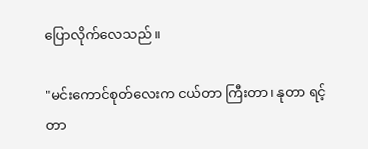ပြောလိုက်လေသည်။

"မင်းကောင်စုတ်လေးက ငယ်တာ ကြီးတာ၊ နုတာ ရင့်တာ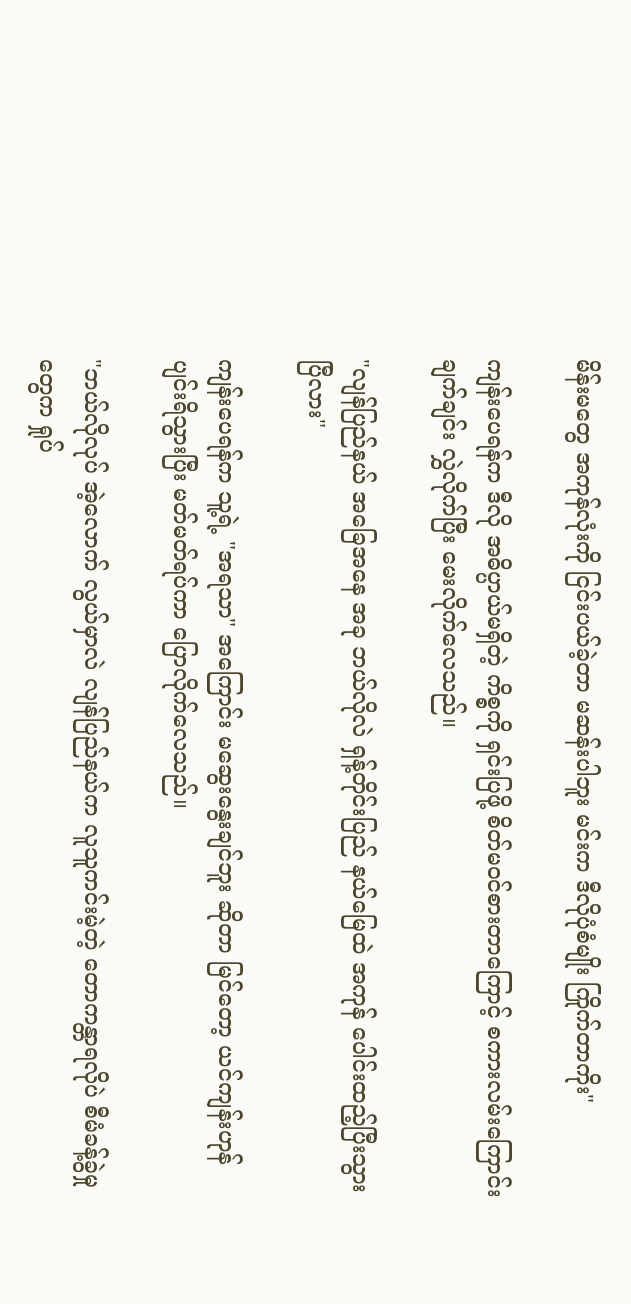မိန်းမတွေ အကုန်လုံးကို ငြင်းပယ်ခဲ့တာ မဆန်းပါဘူး မင်းက ဒီလိုပုံစံမျိုး ကြိုက်တာကိုး"

ကျန်းပေရန်က ဒီလို အဓိပ္ပာယ်မရှိတဲ့ ကိစ္စကို ရှင်းပြဖို့ စိတ်မဝင်စားတာကြောင့် စကားလမ်းကြောင်း ချက်ချင်း လွှဲလိုက်ပြီး မေးလိုက်လေသည်။

"လျန်ပြည်နယ် အခြေအနေ အခု ဘယ်လိုလဲ ရှန့်တိုင်းပြည် နယ်မြေထဲ အကုန် ပေါင်းထည့်ပြီးသွားပြီလား"

ကျန်းပေရန်က သူ့ရဲ့ "အရသာ" အကြောင်း မဆွေးနွေးချင်ဘူး ဆိုတာ မြင်တော့ ယင်ကျန်းဟုန် ပျင်းရိသွားပြီး မတ်မတ်ရပ်ကာ ပြောလိုက်လေသည်။

"ဘယ်လိုလုပ် အဲ့လောက် လွယ်မှာလဲ လျန်ပြည်နယ်က လူသူကင်းမဲ့တဲ့ တောကန္တာရလိုပဲ စီမံခန့်ခွဲမှုတွေက ရှုပ်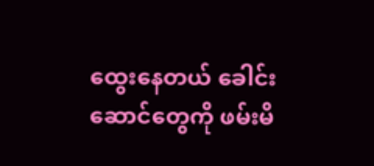ထွေးနေတယ် ခေါင်းဆောင်တွေကို ဖမ်းမိ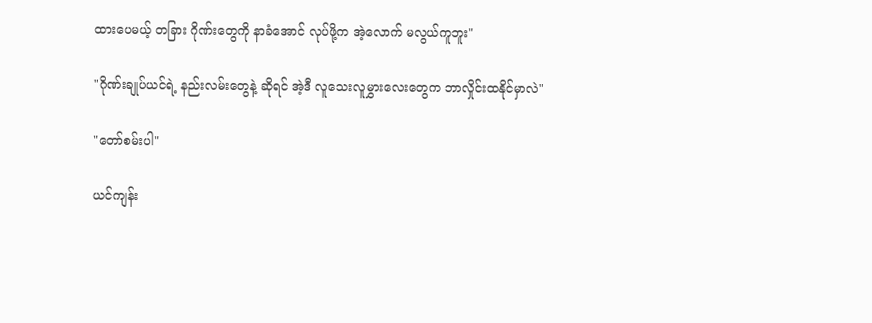ထားပေမယ့် တခြား ဂိုဏ်းတွေကို နာခံအောင် လုပ်ဖို့က အဲ့လောက် မလွယ်ကူဘူး"

"ဂိုဏ်းချုပ်ယင်ရဲ့ နည်းလမ်းတွေနဲ့ ဆိုရင် အဲ့ဒီ လူသေးလူမွှားလေးတွေက ဘာလှိုင်းထနိုင်မှာလဲ"

"တော်စမ်းပါ"

ယင်ကျန်း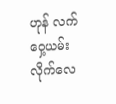ဟုန် လက်ဝှေ့ယမ်းလိုက်လေ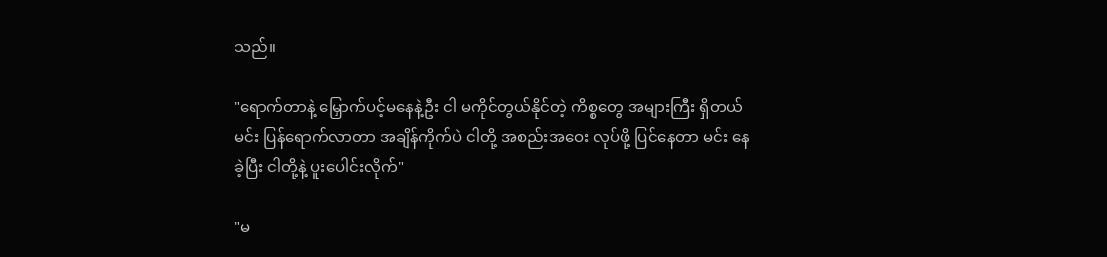သည်။

"ရောက်တာနဲ့ မြှောက်ပင့်မနေနဲ့ဦး ငါ မကိုင်တွယ်နိုင်တဲ့ ကိစ္စတွေ အများကြီး ရှိတယ် မင်း ပြန်ရောက်လာတာ အချိန်ကိုက်ပဲ ငါတို့ အစည်းအဝေး လုပ်ဖို့ ပြင်နေတာ မင်း နေခဲ့ပြီး ငါတို့နဲ့ ပူးပေါင်းလိုက်"

"မ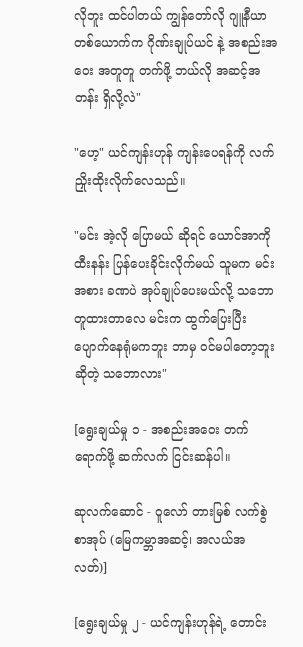လိုဘူး ထင်ပါတယ် ကျွန်တော်လို ဂျူနီယာ တစ်ယောက်က ဂိုဏ်းချုပ်ယင် နဲ့ အစည်းအဝေး အတူတူ တက်ဖို့ ဘယ်လို အဆင့်အတန်း ရှိလို့လဲ"

"ဟေ့" ယင်ကျန်းဟုန် ကျန်းပေရန်ကို လက်ညှိုးထိုးလိုက်လေသည်။

"မင်း အဲ့လို ပြောမယ် ဆိုရင် ယောင်အာကို ထီးနန်း ပြန်ပေးခိုင်းလိုက်မယ် သူမက မင်းအစား ခဏပဲ အုပ်ချုပ်ပေးမယ်လို့ သဘောတူထားတာလေ မင်းက ထွက်ပြေးပြီး ပျောက်နေရုံမကဘူး ဘာမှ ဝင်မပါတော့ဘူး ဆိုတဲ့ သဘောလား"

[ရွေးချယ်မှု ၁ - အစည်းအဝေး တက်ရောက်ဖို့ ဆက်လက် ငြင်းဆန်ပါ။

ဆုလက်ဆောင် - ဝူလော် တားမြစ် လက်စွဲစာအုပ် (မြေကမ္ဘာအဆင့်၊ အလယ်အလတ်)]

[ရွေးချယ်မှု ၂ - ယင်ကျန်းဟုန်ရဲ့ တောင်း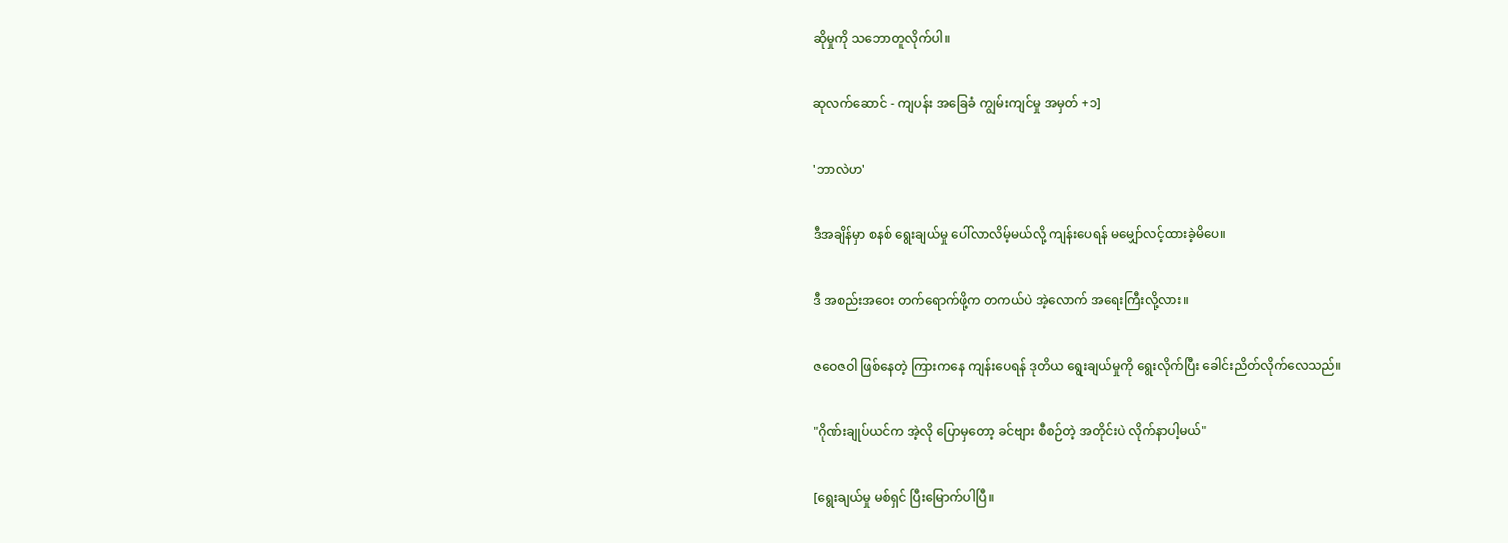ဆိုမှုကို သဘောတူလိုက်ပါ။

ဆုလက်ဆောင် - ကျပန်း အခြေခံ ကျွမ်းကျင်မှု အမှတ် +၁]

'ဘာလဲဟ'

ဒီအချိန်မှာ စနစ် ရွေးချယ်မှု ပေါ်လာလိမ့်မယ်လို့ ကျန်းပေရန် မမျှော်လင့်ထားခဲ့မိပေ။

ဒီ အစည်းအဝေး တက်ရောက်ဖို့က တကယ်ပဲ အဲ့လောက် အရေးကြီးလို့လား။

ဇဝေဇဝါ ဖြစ်နေတဲ့ ကြားကနေ ကျန်းပေရန် ဒုတိယ ရွေးချယ်မှုကို ရွေးလိုက်ပြီး ခေါင်းညိတ်လိုက်လေသည်။

"ဂိုဏ်းချုပ်ယင်က အဲ့လို ပြောမှတော့ ခင်ဗျား စီစဉ်တဲ့ အတိုင်းပဲ လိုက်နာပါ့မယ်"

[ရွေးချယ်မှု မစ်ရှင် ပြီးမြောက်ပါပြီ။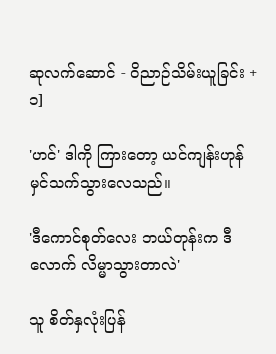ဆုလက်ဆောင် - ဝိညာဉ်သိမ်းယူခြင်း +၁]

'ဟင်' ဒါကို ကြားတော့ ယင်ကျန်းဟုန် မှင်သက်သွားလေသည်။

'ဒီကောင်စုတ်လေး ဘယ်တုန်းက ဒီလောက် လိမ္မာသွားတာလဲ'

သူ စိတ်နှလုံးပြန်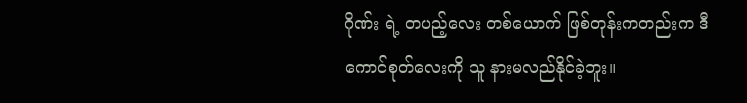ဂိုဏ်း ရဲ့ တပည့်လေး တစ်ယောက် ဖြစ်တုန်းကတည်းက ဒီကောင်စုတ်လေးကို သူ နားမလည်နိုင်ခဲ့ဘူး။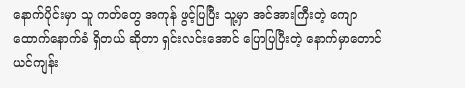နောက်ပိုင်းမှာ သူ ကတ်တွေ အကုန် ဖွင့်ပြပြီး သူ့မှာ အင်အားကြီးတဲ့ ကျောထောက်နောက်ခံ ရှိတယ် ဆိုတာ ရှင်းလင်းအောင် ပြောပြပြီးတဲ့ နောက်မှာတောင် ယင်ကျန်း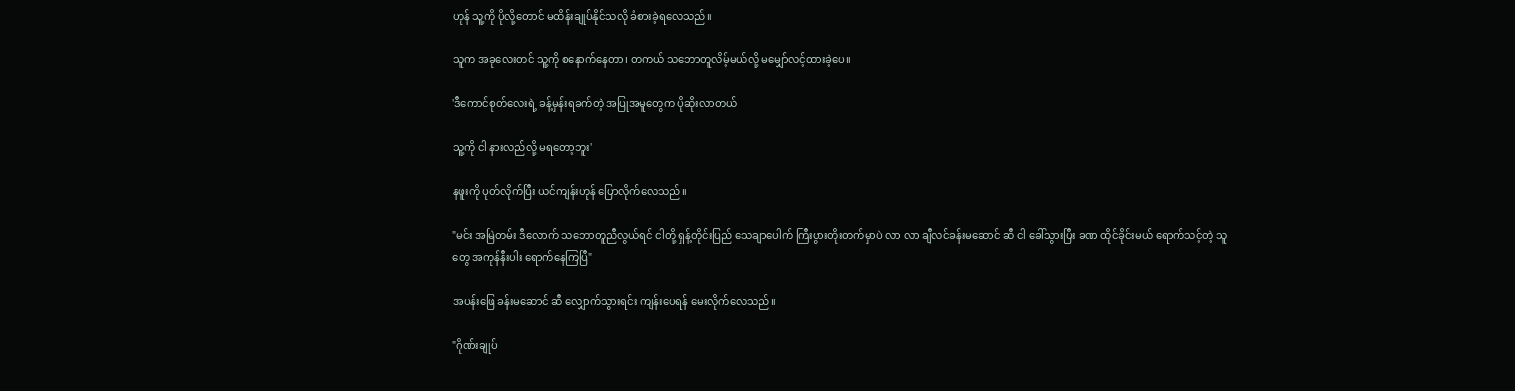ဟုန် သူ့ကို ပိုလို့တောင် မထိန်းချုပ်နိုင်သလို ခံစားခဲ့ရလေသည်။

သူက အခုလေးတင် သူ့ကို စနောက်နေတာ၊ တကယ် သဘောတူလိမ့်မယ်လို့ မမျှော်လင့်ထားခဲ့ပေ။

'ဒီကောင်စုတ်လေးရဲ့ ခန့်မှန်းရခက်တဲ့ အပြုအမူတွေက ပိုဆိုးလာတယ်

သူ့ကို ငါ နားလည်လို့ မရတော့ဘူး'

နဖူးကို ပုတ်လိုက်ပြီး ယင်ကျန်းဟုန် ပြောလိုက်လေသည်။

"မင်း အမြဲတမ်း ဒီလောက် သဘောတူညီလွယ်ရင် ငါတို့ ရှန့်တိုင်းပြည် သေချာပေါက် ကြီးပွားတိုးတက်မှာပဲ လာ လာ ချီလင်ခန်းမဆောင် ဆီ ငါ ခေါ်သွားပြီး ခဏ ထိုင်ခိုင်းမယ် ရောက်သင့်တဲ့ သူတွေ အကုန်နီးပါး ရောက်နေကြပြီ"

အပန်းဖြေ ခန်းမဆောင် ဆီ လျှောက်သွားရင်း ကျန်းပေရန် မေးလိုက်လေသည်။

"ဂိုဏ်းချုပ်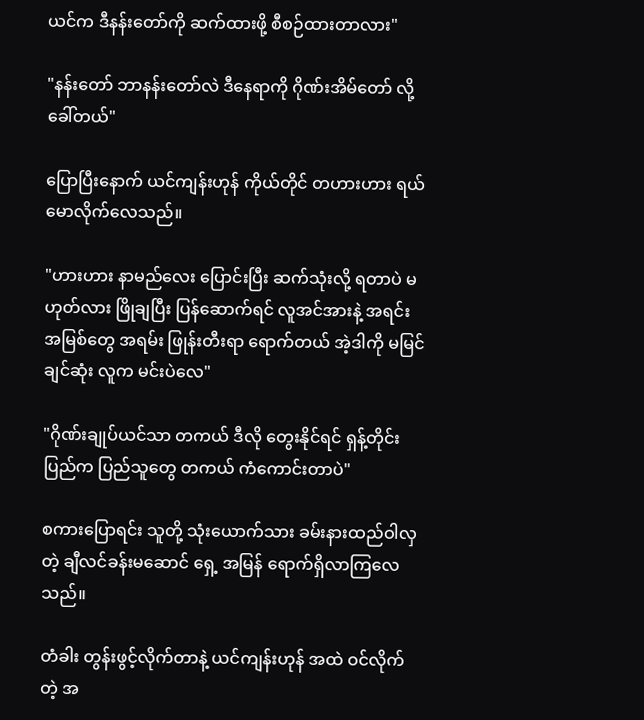ယင်က ဒီနန်းတော်ကို ဆက်ထားဖို့ စီစဉ်ထားတာလား"

"နန်းတော် ဘာနန်းတော်လဲ ဒီနေရာကို ဂိုဏ်းအိမ်တော် လို့ ခေါ်တယ်"

ပြောပြီးနောက် ယင်ကျန်းဟုန် ကိုယ်တိုင် တဟားဟား ရယ်မောလိုက်လေသည်။

"ဟားဟား နာမည်လေး ပြောင်းပြီး ဆက်သုံးလို့ ရတာပဲ မဟုတ်လား ဖြိုချပြီး ပြန်ဆောက်ရင် လူအင်အားနဲ့ အရင်းအမြစ်တွေ အရမ်း ဖြုန်းတီးရာ ရောက်တယ် အဲ့ဒါကို မမြင်ချင်ဆုံး လူက မင်းပဲလေ"

"ဂိုဏ်းချုပ်ယင်သာ တကယ် ဒီလို တွေးနိုင်ရင် ရှန့်တိုင်းပြည်က ပြည်သူတွေ တကယ် ကံကောင်းတာပဲ"

စကားပြောရင်း သူတို့ သုံးယောက်သား ခမ်းနားထည်ဝါလှတဲ့ ချီလင်ခန်းမဆောင် ရှေ့ အမြန် ရောက်ရှိလာကြလေသည်။

တံခါး တွန်းဖွင့်လိုက်တာနဲ့ ယင်ကျန်းဟုန် အထဲ ဝင်လိုက်တဲ့ အ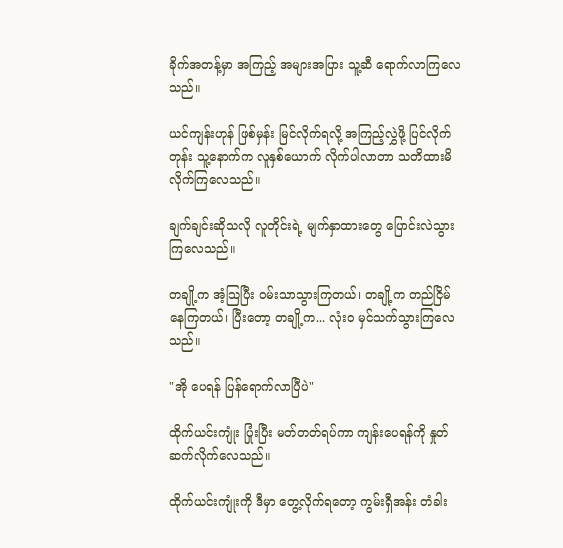ခိုက်အတန့်မှာ အကြည့် အများအပြား သူ့ဆီ ရောက်လာကြလေသည်။

ယင်ကျန်းဟုန် ဖြစ်မှန်း မြင်လိုက်ရလို့ အကြည့်လွှဲဖို့ ပြင်လိုက်တုန်း သူ့နောက်က လူနှစ်ယောက် လိုက်ပါလာတာ သတိထားမိလိုက်ကြလေသည်။

ချက်ချင်းဆိုသလို လူတိုင်းရဲ့ မျက်နှာထားတွေ ပြောင်းလဲသွားကြလေသည်။

တချို့က အံ့သြပြီး ဝမ်းသာသွားကြတယ်၊ တချို့က တည်ငြိမ်နေကြတယ်၊ ပြီးတော့ တချို့က... လုံးဝ မှင်သက်သွားကြလေသည်။

"အို ပေရန် ပြန်ရောက်လာပြီပဲ"

ထိုက်ယင်းကျုံး ပြုံးပြီး မတ်တတ်ရပ်ကာ ကျန်းပေရန်ကို နှုတ်ဆက်လိုက်လေသည်။

ထိုက်ယင်းကျုံးကို ဒီမှာ တွေ့လိုက်ရတော့ ကွမ်းရှီအန်း တံခါး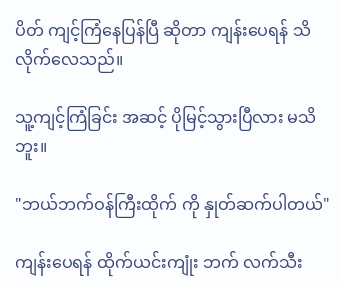ပိတ် ကျင့်ကြံနေပြန်ပြီ ဆိုတာ ကျန်းပေရန် သိလိုက်လေသည်။

သူ့ကျင့်ကြံခြင်း အဆင့် ပိုမြင့်သွားပြီလား မသိဘူး။

"ဘယ်ဘက်ဝန်ကြီးထိုက် ကို နှုတ်ဆက်ပါတယ်"

ကျန်းပေရန် ထိုက်ယင်းကျုံး ဘက် လက်သီး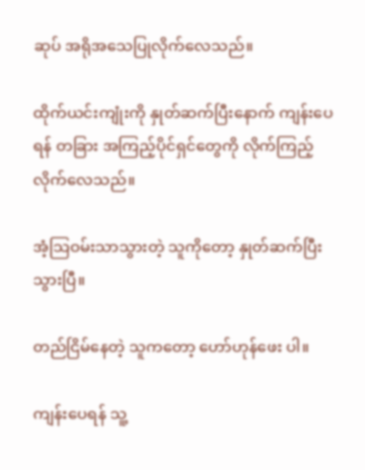ဆုပ် အရိုအသေပြုလိုက်လေသည်။

ထိုက်ယင်းကျုံးကို နှုတ်ဆက်ပြီးနောက် ကျန်းပေရန် တခြား အကြည့်ပိုင်ရှင်တွေကို လိုက်ကြည့်လိုက်လေသည်။

အံ့သြဝမ်းသာသွားတဲ့ သူကိုတော့ နှုတ်ဆက်ပြီးသွားပြီ။

တည်ငြိမ်နေတဲ့ သူကတော့ ဟော်ဟုန်ဖေး ပါ။

ကျန်းပေရန် သူ့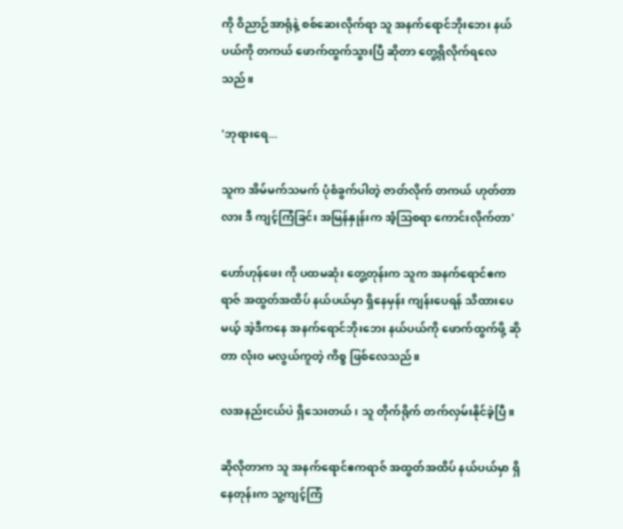ကို ဝိညာဉ်အာရုံနဲ့ စစ်ဆေးလိုက်ရာ သူ အနက်ရောင်ဘိုးဘေး နယ်ပယ်ကို တကယ် ဖောက်ထွက်သွားပြီ ဆိုတာ တွေ့ရှိလိုက်ရလေသည်။

'ဘုရားရေ...

သူက အိမ်မက်သမက် ပုံစံခွက်ပါတဲ့ ဇာတ်လိုက် တကယ် ဟုတ်တာလား ဒီ ကျင့်ကြံခြင်း အမြန်နှုန်းက အံ့သြစရာ ကောင်းလိုက်တာ'

ဟော်ဟုန်ဖေး ကို ပထမဆုံး တွေ့တုန်းက သူက အနက်ရောင်ဧကရာဇ် အထွတ်အထိပ် နယ်ပယ်မှာ ရှိနေမှန်း ကျန်းပေရန် သိထားပေမယ့် အဲ့ဒီကနေ အနက်ရောင်ဘိုးဘေး နယ်ပယ်ကို ဖောက်ထွက်ဖို့ ဆိုတာ လုံးဝ မလွယ်ကူတဲ့ ကိစ္စ ဖြစ်လေသည်။

လအနည်းငယ်ပဲ ရှိသေးတယ်၊ သူ တိုက်ရိုက် တက်လှမ်းနိုင်ခဲ့ပြီ။

ဆိုလိုတာက သူ အနက်ရောင်ဧကရာဇ် အထွတ်အထိပ် နယ်ပယ်မှာ ရှိနေတုန်းက သူ့ကျင့်ကြံ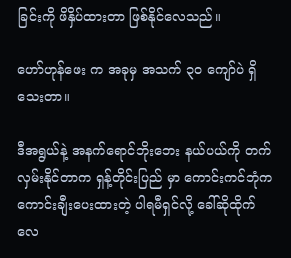ခြင်းကို ဖိနှိပ်ထားတာ ဖြစ်နိုင်လေသည်။

ဟော်ဟုန်ဖေး က အခုမှ အသက် ၃၀ ကျော်ပဲ ရှိသေးတာ။

ဒီအရွယ်နဲ့ အနက်ရောင်ဘိုးဘေး နယ်ပယ်ကို တက်လှမ်းနိုင်တာက ရှန့်တိုင်းပြည် မှာ ကောင်းကင်ဘုံက ကောင်းချီးပေးထားတဲ့ ပါရမီရှင်လို့ ခေါ်ဆိုထိုက်လေ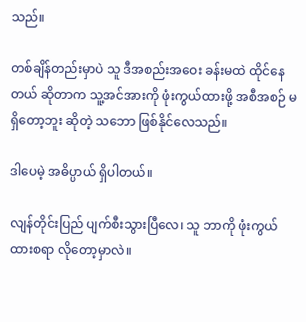သည်။

တစ်ချိန်တည်းမှာပဲ သူ ဒီအစည်းအဝေး ခန်းမထဲ ထိုင်နေတယ် ဆိုတာက သူ့အင်အားကို ဖုံးကွယ်ထားဖို့ အစီအစဉ် မရှိတော့ဘူး ဆိုတဲ့ သဘော ဖြစ်နိုင်လေသည်။

ဒါပေမဲ့ အဓိပ္ပာယ် ရှိပါတယ်။

လျန်တိုင်းပြည် ပျက်စီးသွားပြီလေ၊ သူ ဘာကို ဖုံးကွယ်ထားစရာ လိုတော့မှာလဲ။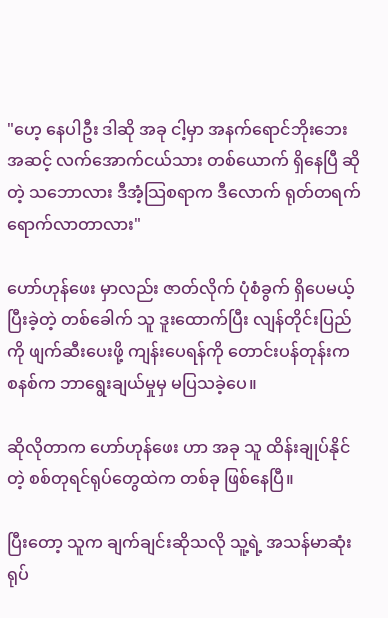"ဟေ့ နေပါဦး ဒါဆို အခု ငါ့မှာ အနက်ရောင်ဘိုးဘေး အဆင့် လက်အောက်ငယ်သား တစ်ယောက် ရှိနေပြီ ဆိုတဲ့ သဘောလား ဒီအံ့သြစရာက ဒီလောက် ရုတ်တရက် ရောက်လာတာလား"

ဟော်ဟုန်ဖေး မှာလည်း ဇာတ်လိုက် ပုံစံခွက် ရှိပေမယ့် ပြီးခဲ့တဲ့ တစ်ခေါက် သူ ဒူးထောက်ပြီး လျန်တိုင်းပြည်ကို ဖျက်ဆီးပေးဖို့ ကျန်းပေရန်ကို တောင်းပန်တုန်းက စနစ်က ဘာရွေးချယ်မှုမှ မပြသခဲ့ပေ။

ဆိုလိုတာက ဟော်ဟုန်ဖေး ဟာ အခု သူ ထိန်းချုပ်နိုင်တဲ့ စစ်တုရင်ရုပ်တွေထဲက တစ်ခု ဖြစ်နေပြီ။

ပြီးတော့ သူက ချက်ချင်းဆိုသလို သူ့ရဲ့ အသန်မာဆုံး ရုပ်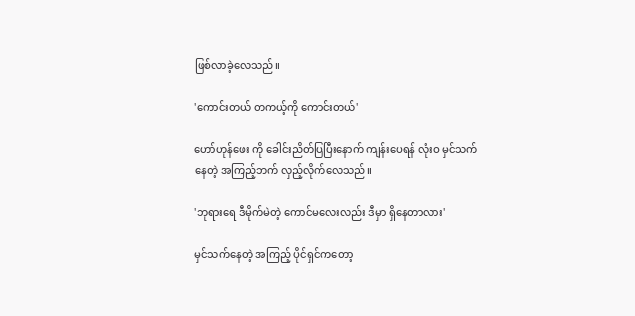ဖြစ်လာခဲ့လေသည်။

'ကောင်းတယ် တကယ့်ကို ကောင်းတယ်'

ဟော်ဟုန်ဖေး ကို ခေါင်းညိတ်ပြပြီးနောက် ကျန်းပေရန် လုံးဝ မှင်သက်နေတဲ့ အကြည့်ဘက် လှည့်လိုက်လေသည်။

'ဘုရားရေ ဒီမိုက်မဲတဲ့ ကောင်မလေးလည်း ဒီမှာ ရှိနေတာလား'

မှင်သက်နေတဲ့ အကြည့် ပိုင်ရှင်ကတော့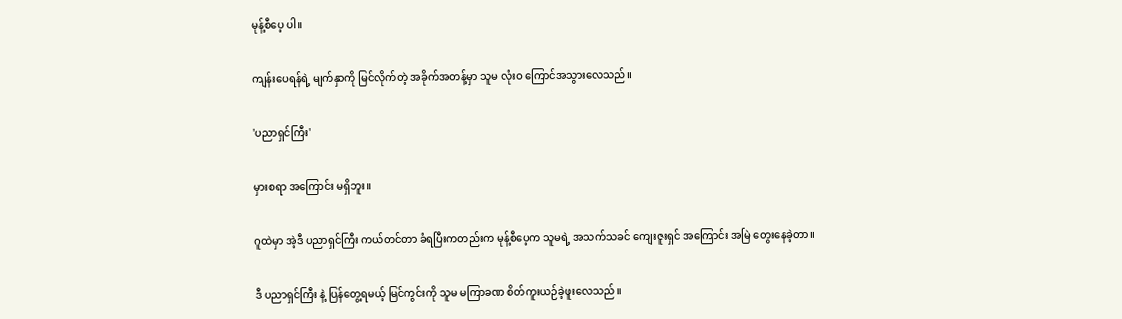မုန့်စီပေ့ ပါ။

ကျန်းပေရန်ရဲ့ မျက်နှာကို မြင်လိုက်တဲ့ အခိုက်အတန့်မှာ သူမ လုံးဝ ကြောင်အသွားလေသည်။

'ပညာရှင်ကြီး'

မှားစရာ အကြောင်း မရှိဘူး။

ဂူထဲမှာ အဲ့ဒီ ပညာရှင်ကြီး ကယ်တင်တာ ခံရပြီးကတည်းက မုန့်စီပေ့က သူမရဲ့ အသက်သခင် ကျေးဇူးရှင် အကြောင်း အမြဲ တွေးနေခဲ့တာ။

ဒီ ပညာရှင်ကြီး နဲ့ ပြန်တွေ့ရမယ့် မြင်ကွင်းကို သူမ မကြာခဏ စိတ်ကူးယဉ်ခဲ့ဖူးလေသည်။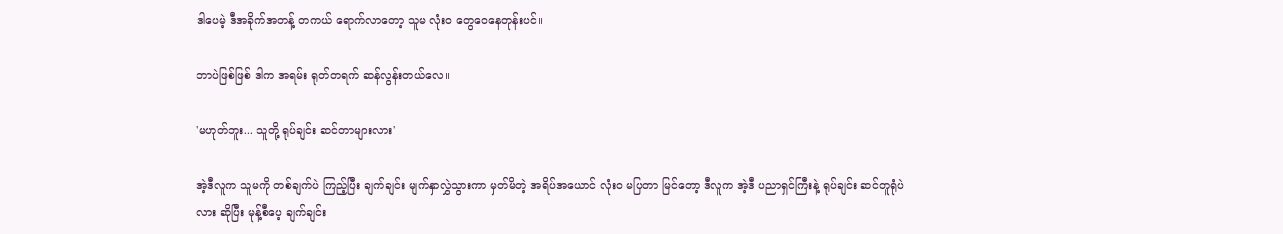ဒါပေမဲ့ ဒီအခိုက်အတန့် တကယ် ရောက်လာတော့ သူမ လုံးဝ တွေဝေနေတုန်းပင်။

ဘာပဲဖြစ်ဖြစ် ဒါက အရမ်း ရုတ်တရက် ဆန်လွန်းတယ်လေ။

'မဟုတ်ဘူး... သူတို့ ရုပ်ချင်း ဆင်တာများလား'

အဲ့ဒီလူက သူမကို တစ်ချက်ပဲ ကြည့်ပြီး ချက်ချင်း မျက်နှာလွှဲသွားကာ မှတ်မိတဲ့ အရိပ်အယောင် လုံးဝ မပြတာ မြင်တော့ ဒီလူက အဲ့ဒီ ပညာရှင်ကြီးနဲ့ ရုပ်ချင်း ဆင်တူရုံပဲလား ဆိုပြီး မုန့်စီပေ့ ချက်ချင်း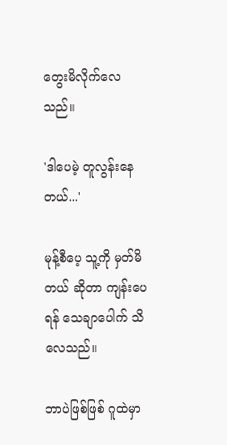တွေးမိလိုက်လေသည်။

'ဒါပေမဲ့ တူလွန်းနေတယ်...'

မုန့်စီပေ့ သူ့ကို မှတ်မိတယ် ဆိုတာ ကျန်းပေရန် သေချာပေါက် သိလေသည်။

ဘာပဲဖြစ်ဖြစ် ဂူထဲမှာ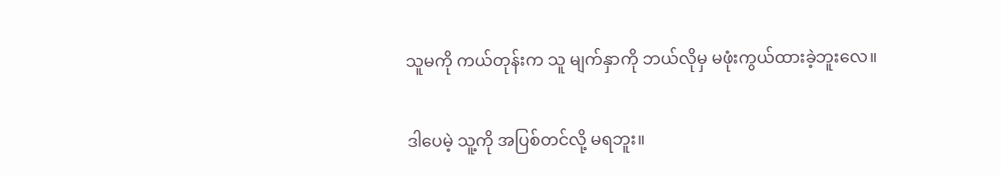သူမကို ကယ်တုန်းက သူ မျက်နှာကို ဘယ်လိုမှ မဖုံးကွယ်ထားခဲ့ဘူးလေ။

ဒါပေမဲ့ သူ့ကို အပြစ်တင်လို့ မရဘူး။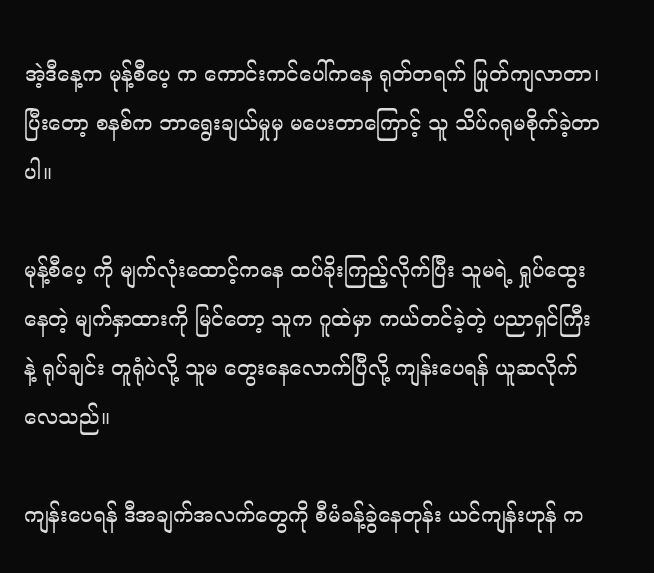အဲ့ဒီနေ့က မုန့်စီပေ့ က ကောင်းကင်ပေါ်ကနေ ရုတ်တရက် ပြုတ်ကျလာတာ၊ ပြီးတော့ စနစ်က ဘာရွေးချယ်မှုမှ မပေးတာကြောင့် သူ သိပ်ဂရုမစိုက်ခဲ့တာပါ။

မုန့်စီပေ့ ကို မျက်လုံးထောင့်ကနေ ထပ်ခိုးကြည့်လိုက်ပြီး သူမရဲ့ ရှုပ်ထွေးနေတဲ့ မျက်နှာထားကို မြင်တော့ သူက ဂူထဲမှာ ကယ်တင်ခဲ့တဲ့ ပညာရှင်ကြီးနဲ့ ရုပ်ချင်း တူရုံပဲလို့ သူမ တွေးနေလောက်ပြီလို့ ကျန်းပေရန် ယူဆလိုက်လေသည်။

ကျန်းပေရန် ဒီအချက်အလက်တွေကို စီမံခန့်ခွဲနေတုန်း ယင်ကျန်းဟုန် က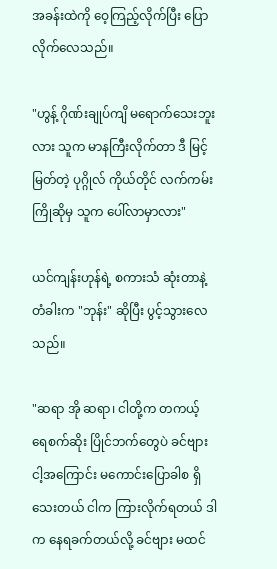အခန်းထဲကို ဝေ့ကြည့်လိုက်ပြီး ပြောလိုက်လေသည်။

"ဟွန့် ဂိုဏ်းချုပ်ကျိ မရောက်သေးဘူးလား သူက မာနကြီးလိုက်တာ ဒီ မြင့်မြတ်တဲ့ ပုဂ္ဂိုလ် ကိုယ်တိုင် လက်ကမ်း ကြိုဆိုမှ သူက ပေါ်လာမှာလား"

ယင်ကျန်းဟုန်ရဲ့ စကားသံ ဆုံးတာနဲ့ တံခါးက "ဘုန်း" ဆိုပြီး ပွင့်သွားလေသည်။

"ဆရာ အို ဆရာ၊ ငါတို့က တကယ့် ရေစက်ဆိုး ပြိုင်ဘက်တွေပဲ ခင်ဗျား ငါ့အကြောင်း မကောင်းပြောခါစ ရှိသေးတယ် ငါက ကြားလိုက်ရတယ် ဒါက နေရခက်တယ်လို့ ခင်ဗျား မထင်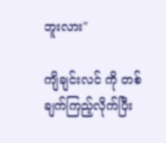ဘူးလား"

ကျိချင်းလင် ကို တစ်ချက်ကြည့်လိုက်ပြီး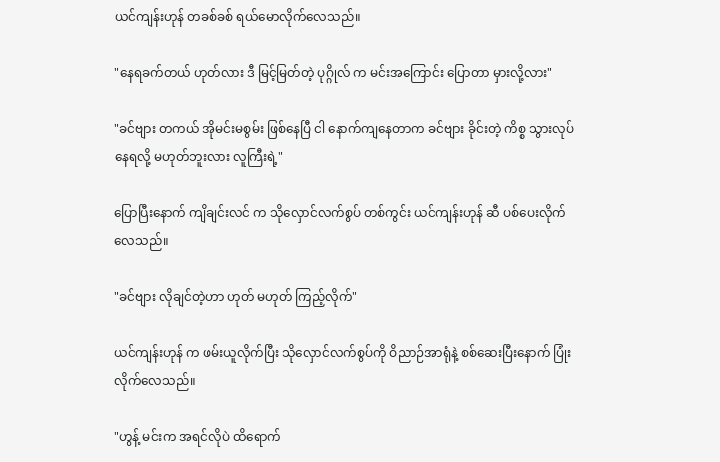ယင်ကျန်းဟုန် တခစ်ခစ် ရယ်မောလိုက်လေသည်။

"နေရခက်တယ် ဟုတ်လား ဒီ မြင့်မြတ်တဲ့ ပုဂ္ဂိုလ် က မင်းအကြောင်း ပြောတာ မှားလို့လား"

"ခင်ဗျား တကယ် အိုမင်းမစွမ်း ဖြစ်နေပြီ ငါ နောက်ကျနေတာက ခင်ဗျား ခိုင်းတဲ့ ကိစ္စ သွားလုပ်နေရလို့ မဟုတ်ဘူးလား လူကြီးရဲ့"

ပြောပြီးနောက် ကျိချင်းလင် က သိုလှောင်လက်စွပ် တစ်ကွင်း ယင်ကျန်းဟုန် ဆီ ပစ်ပေးလိုက်လေသည်။

"ခင်ဗျား လိုချင်တဲ့ဟာ ဟုတ် မဟုတ် ကြည့်လိုက်"

ယင်ကျန်းဟုန် က ဖမ်းယူလိုက်ပြီး သိုလှောင်လက်စွပ်ကို ဝိညာဉ်အာရုံနဲ့ စစ်ဆေးပြီးနောက် ပြုံးလိုက်လေသည်။

"ဟွန့် မင်းက အရင်လိုပဲ ထိရောက်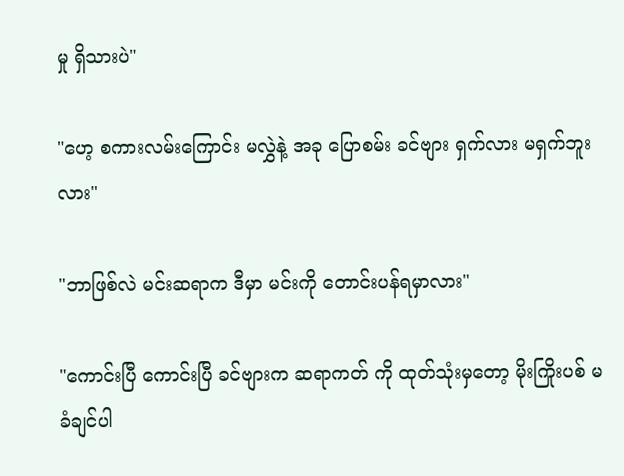မှု ရှိသားပဲ"

"ဟေ့ စကားလမ်းကြောင်း မလွှဲနဲ့ အခု ပြောစမ်း ခင်ဗျား ရှက်လား မရှက်ဘူးလား"

"ဘာဖြစ်လဲ မင်းဆရာက ဒီမှာ မင်းကို တောင်းပန်ရမှာလား"

"ကောင်းပြီ ကောင်းပြီ ခင်ဗျားက ဆရာကတ် ကို ထုတ်သုံးမှတော့ မိုးကြိုးပစ် မခံချင်ပါ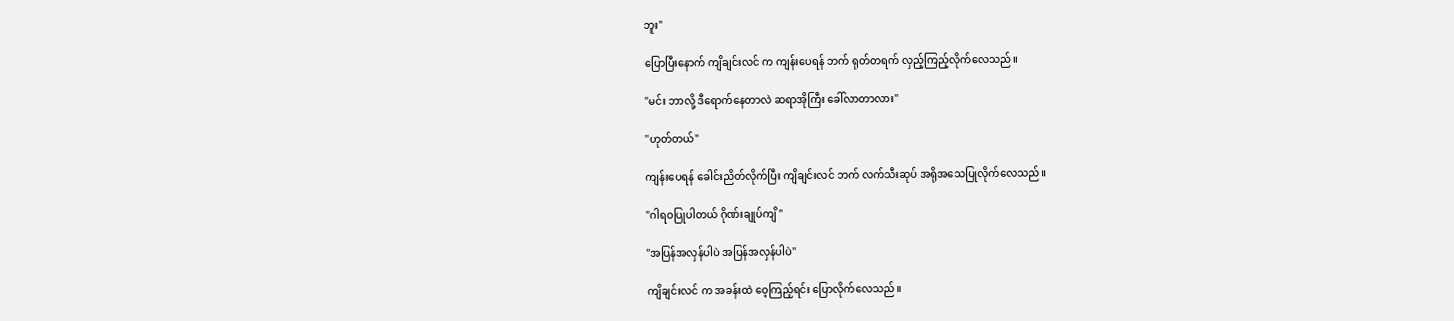ဘူး"

ပြောပြီးနောက် ကျိချင်းလင် က ကျန်းပေရန် ဘက် ရုတ်တရက် လှည့်ကြည့်လိုက်လေသည်။

"မင်း ဘာလို့ ဒီရောက်နေတာလဲ ဆရာအိုကြီး ခေါ်လာတာလား"

"ဟုတ်တယ်"

ကျန်းပေရန် ခေါင်းညိတ်လိုက်ပြီး ကျိချင်းလင် ဘက် လက်သီးဆုပ် အရိုအသေပြုလိုက်လေသည်။

"ဂါရဝပြုပါတယ် ဂိုဏ်းချုပ်ကျိ"

"အပြန်အလှန်ပါပဲ အပြန်အလှန်ပါပဲ"

ကျိချင်းလင် က အခန်းထဲ ဝေ့ကြည့်ရင်း ပြောလိုက်လေသည်။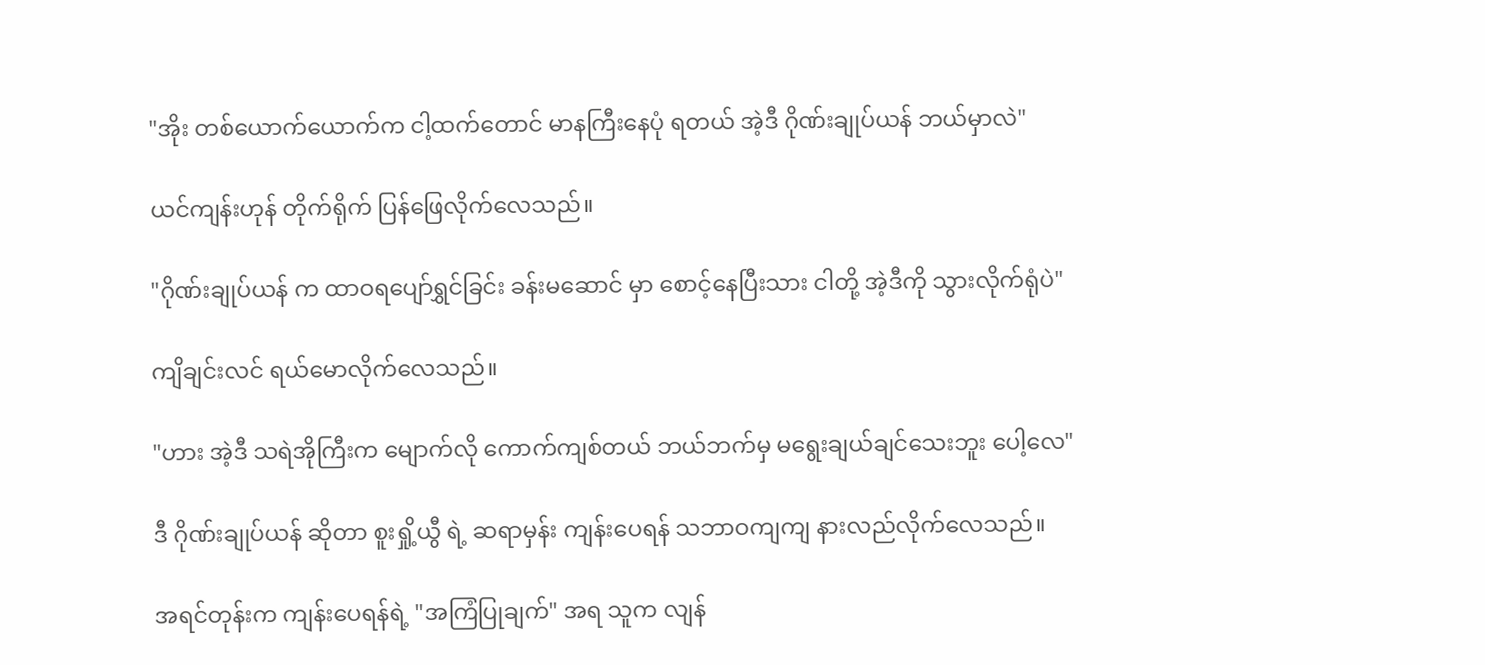"အိုး တစ်ယောက်ယောက်က ငါ့ထက်တောင် မာနကြီးနေပုံ ရတယ် အဲ့ဒီ ဂိုဏ်းချုပ်ယန် ဘယ်မှာလဲ"

ယင်ကျန်းဟုန် တိုက်ရိုက် ပြန်ဖြေလိုက်လေသည်။

"ဂိုဏ်းချုပ်ယန် က ထာဝရပျော်ရွှင်ခြင်း ခန်းမဆောင် မှာ စောင့်နေပြီးသား ငါတို့ အဲ့ဒီကို သွားလိုက်ရုံပဲ"

ကျိချင်းလင် ရယ်မောလိုက်လေသည်။

"ဟား အဲ့ဒီ သရဲအိုကြီးက မျောက်လို ကောက်ကျစ်တယ် ဘယ်ဘက်မှ မရွေးချယ်ချင်သေးဘူး ပေါ့လေ"

ဒီ ဂိုဏ်းချုပ်ယန် ဆိုတာ စူးရှို့ယွီ ရဲ့ ဆရာမှန်း ကျန်းပေရန် သဘာဝကျကျ နားလည်လိုက်လေသည်။

အရင်တုန်းက ကျန်းပေရန်ရဲ့ "အကြံပြုချက်" အရ သူက လျန်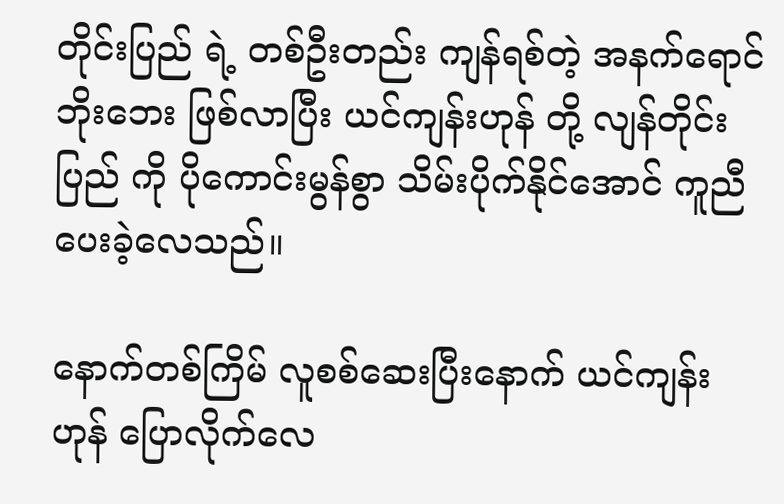တိုင်းပြည် ရဲ့ တစ်ဦးတည်း ကျန်ရစ်တဲ့ အနက်ရောင်ဘိုးဘေး ဖြစ်လာပြီး ယင်ကျန်းဟုန် တို့ လျန်တိုင်းပြည် ကို ပိုကောင်းမွန်စွာ သိမ်းပိုက်နိုင်အောင် ကူညီပေးခဲ့လေသည်။

နောက်တစ်ကြိမ် လူစစ်ဆေးပြီးနောက် ယင်ကျန်းဟုန် ပြောလိုက်လေ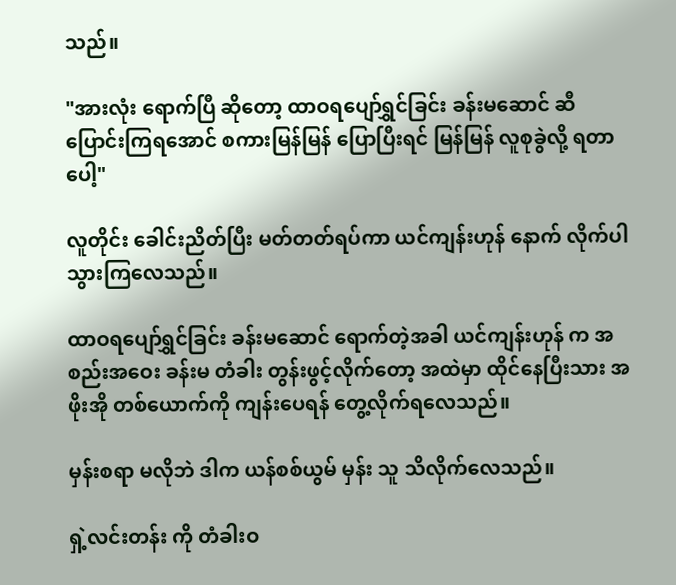သည်။

"အားလုံး ရောက်ပြီ ဆိုတော့ ထာဝရပျော်ရွှင်ခြင်း ခန်းမဆောင် ဆီ ပြောင်းကြရအောင် စကားမြန်မြန် ပြောပြီးရင် မြန်မြန် လူစုခွဲလို့ ရတာပေါ့"

လူတိုင်း ခေါင်းညိတ်ပြီး မတ်တတ်ရပ်ကာ ယင်ကျန်းဟုန် နောက် လိုက်ပါသွားကြလေသည်။

ထာဝရပျော်ရွှင်ခြင်း ခန်းမဆောင် ရောက်တဲ့အခါ ယင်ကျန်းဟုန် က အစည်းအဝေး ခန်းမ တံခါး တွန်းဖွင့်လိုက်တော့ အထဲမှာ ထိုင်နေပြီးသား အဖိုးအို တစ်ယောက်ကို ကျန်းပေရန် တွေ့လိုက်ရလေသည်။

မှန်းစရာ မလိုဘဲ ဒါက ယန်စစ်ယွမ် မှန်း သူ သိလိုက်လေသည်။

ရှဲ့လင်းတန်း ကို တံခါးဝ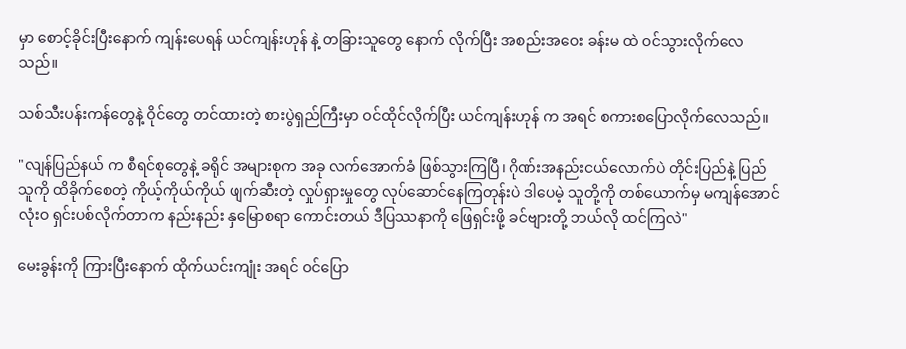မှာ စောင့်ခိုင်းပြီးနောက် ကျန်းပေရန် ယင်ကျန်းဟုန် နဲ့ တခြားသူတွေ နောက် လိုက်ပြီး အစည်းအဝေး ခန်းမ ထဲ ဝင်သွားလိုက်လေသည်။

သစ်သီးပန်းကန်တွေနဲ့ ဝိုင်တွေ တင်ထားတဲ့ စားပွဲရှည်ကြီးမှာ ဝင်ထိုင်လိုက်ပြီး ယင်ကျန်းဟုန် က အရင် စကားစပြောလိုက်လေသည်။

"လျန်ပြည်နယ် က စီရင်စုတွေနဲ့ ခရိုင် အများစုက အခု လက်အောက်ခံ ဖြစ်သွားကြပြီ၊ ဂိုဏ်းအနည်းငယ်လောက်ပဲ တိုင်းပြည်နဲ့ ပြည်သူကို ထိခိုက်စေတဲ့ ကိုယ့်ကိုယ်ကိုယ် ဖျက်ဆီးတဲ့ လှုပ်ရှားမှုတွေ လုပ်ဆောင်နေကြတုန်းပဲ ဒါပေမဲ့ သူတို့ကို တစ်ယောက်မှ မကျန်အောင် လုံးဝ ရှင်းပစ်လိုက်တာက နည်းနည်း နှမြောစရာ ကောင်းတယ် ဒီပြဿနာကို ဖြေရှင်းဖို့ ခင်ဗျားတို့ ဘယ်လို ထင်ကြလဲ"

မေးခွန်းကို ကြားပြီးနောက် ထိုက်ယင်းကျုံး အရင် ဝင်ပြော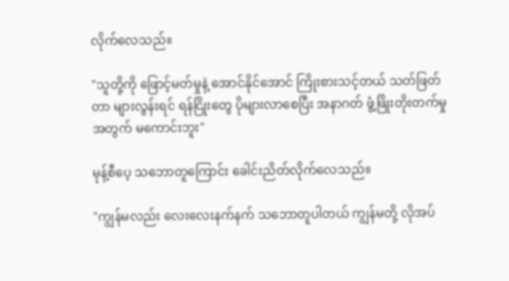လိုက်လေသည်။

"သူတို့ကို ဖြောင့်မတ်မှုနဲ့ အောင်နိုင်အောင် ကြိုးစားသင့်တယ် သတ်ဖြတ်တာ များလွန်းရင် ရန်ငြိုးတွေ ပိုများလာစေပြီး အနာဂတ် ဖွံ့ဖြိုးတိုးတက်မှု အတွက် မကောင်းဘူး"

မုန့်စီပေ့ သဘောတူကြောင်း ခေါင်းညိတ်လိုက်လေသည်။

"ကျွန်မလည်း လေးလေးနက်နက် သဘောတူပါတယ် ကျွန်မတို့ လိုအပ်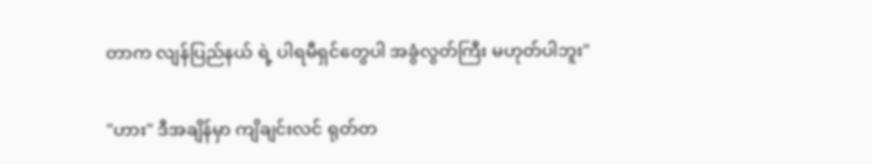တာက လျန်ပြည်နယ် ရဲ့ ပါရမီရှင်တွေပါ အခွံလွတ်ကြီး မဟုတ်ပါဘူး"

"ဟား" ဒီအချိန်မှာ ကျိချင်းလင် ရုတ်တ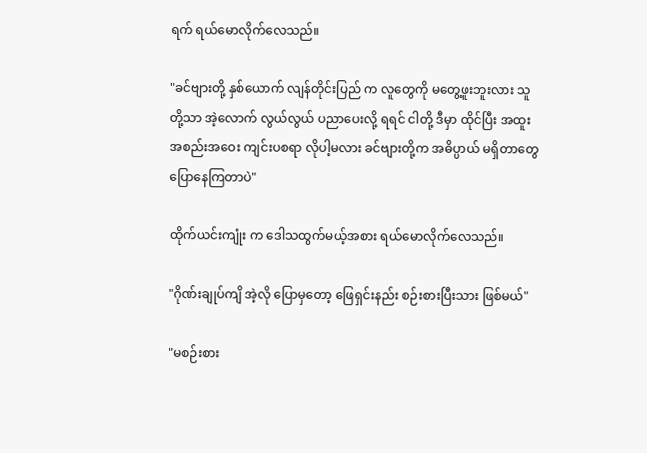ရက် ရယ်မောလိုက်လေသည်။

"ခင်ဗျားတို့ နှစ်ယောက် လျန်တိုင်းပြည် က လူတွေကို မတွေ့ဖူးဘူးလား သူတို့သာ အဲ့လောက် လွယ်လွယ် ပညာပေးလို့ ရရင် ငါတို့ ဒီမှာ ထိုင်ပြီး အထူး အစည်းအဝေး ကျင်းပစရာ လိုပါ့မလား ခင်ဗျားတို့က အဓိပ္ပာယ် မရှိတာတွေ ပြောနေကြတာပဲ"

ထိုက်ယင်းကျုံး က ဒေါသထွက်မယ့်အစား ရယ်မောလိုက်လေသည်။

"ဂိုဏ်းချုပ်ကျိ အဲ့လို ပြောမှတော့ ဖြေရှင်းနည်း စဉ်းစားပြီးသား ဖြစ်မယ်"

"မစဉ်းစား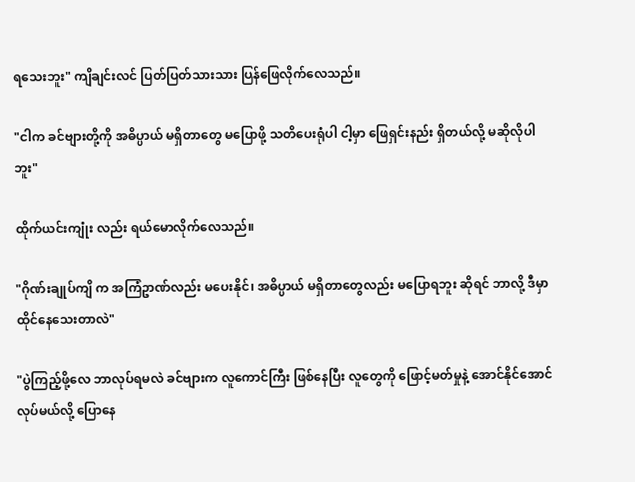ရသေးဘူး" ကျိချင်းလင် ပြတ်ပြတ်သားသား ပြန်ဖြေလိုက်လေသည်။

"ငါက ခင်ဗျားတို့ကို အဓိပ္ပာယ် မရှိတာတွေ မပြောဖို့ သတိပေးရုံပါ ငါ့မှာ ဖြေရှင်းနည်း ရှိတယ်လို့ မဆိုလိုပါဘူး"

ထိုက်ယင်းကျုံး လည်း ရယ်မောလိုက်လေသည်။

"ဂိုဏ်းချုပ်ကျိ က အကြံဥာဏ်လည်း မပေးနိုင်၊ အဓိပ္ပာယ် မရှိတာတွေလည်း မပြောရဘူး ဆိုရင် ဘာလို့ ဒီမှာ ထိုင်နေသေးတာလဲ"

"ပွဲကြည့်ဖို့လေ ဘာလုပ်ရမလဲ ခင်ဗျားက လူကောင်ကြီး ဖြစ်နေပြီး လူတွေကို ဖြောင့်မတ်မှုနဲ့ အောင်နိုင်အောင် လုပ်မယ်လို့ ပြောနေ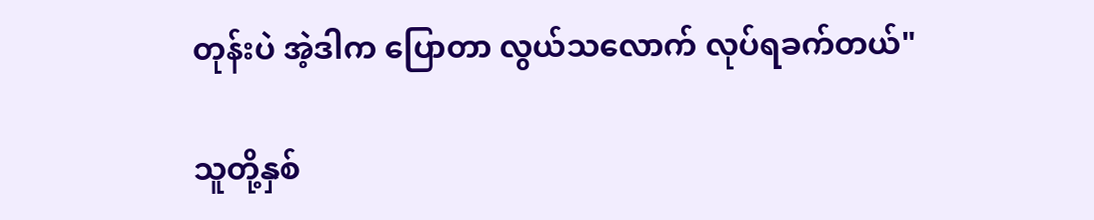တုန်းပဲ အဲ့ဒါက ပြောတာ လွယ်သလောက် လုပ်ရခက်တယ်"

သူတို့နှစ်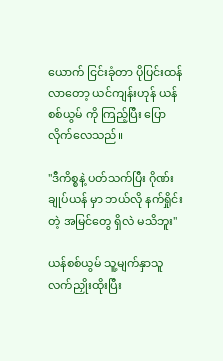ယောက် ငြင်းခုံတာ ပိုပြင်းထန်လာတော့ ယင်ကျန်းဟုန် ယန်စစ်ယွမ် ကို ကြည့်ပြီး ပြောလိုက်လေသည်။

"ဒီကိစ္စနဲ့ ပတ်သက်ပြီး ဂိုဏ်းချုပ်ယန် မှာ ဘယ်လို နက်ရှိုင်းတဲ့ အမြင်တွေ ရှိလဲ မသိဘူး"

ယန်စစ်ယွမ် သူ့မျက်နှာသူ လက်ညှိုးထိုးပြီး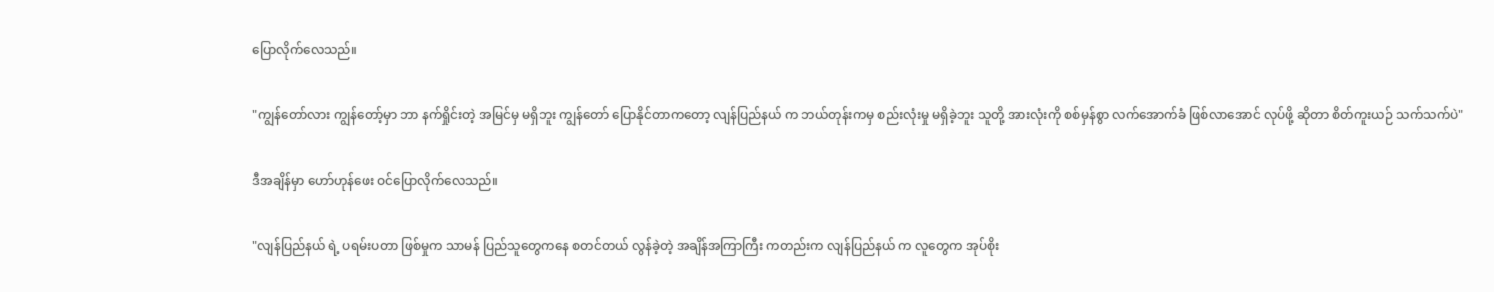ပြောလိုက်လေသည်။

"ကျွန်တော်လား ကျွန်တော့်မှာ ဘာ နက်ရှိုင်းတဲ့ အမြင်မှ မရှိဘူး ကျွန်တော် ပြောနိုင်တာကတော့ လျန်ပြည်နယ် က ဘယ်တုန်းကမှ စည်းလုံးမှု မရှိခဲ့ဘူး သူတို့ အားလုံးကို စစ်မှန်စွာ လက်အောက်ခံ ဖြစ်လာအောင် လုပ်ဖို့ ဆိုတာ စိတ်ကူးယဉ် သက်သက်ပဲ"

ဒီအချိန်မှာ ဟော်ဟုန်ဖေး ဝင်ပြောလိုက်လေသည်။

"လျန်ပြည်နယ် ရဲ့ ပရမ်းပတာ ဖြစ်မှုက သာမန် ပြည်သူတွေကနေ စတင်တယ် လွန်ခဲ့တဲ့ အချိန်အကြာကြီး ကတည်းက လျန်ပြည်နယ် က လူတွေက အုပ်စိုး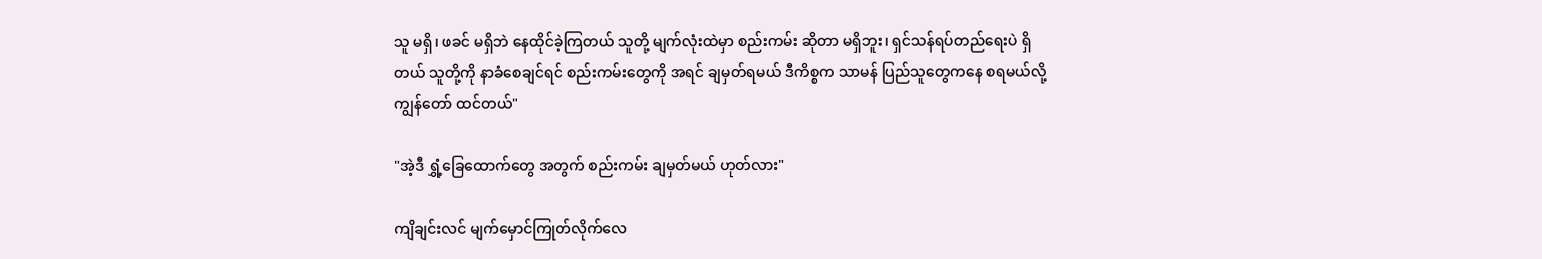သူ မရှိ၊ ဖခင် မရှိဘဲ နေထိုင်ခဲ့ကြတယ် သူတို့ မျက်လုံးထဲမှာ စည်းကမ်း ဆိုတာ မရှိဘူး၊ ရှင်သန်ရပ်တည်ရေးပဲ ရှိတယ် သူတို့ကို နာခံစေချင်ရင် စည်းကမ်းတွေကို အရင် ချမှတ်ရမယ် ဒီကိစ္စက သာမန် ပြည်သူတွေကနေ စရမယ်လို့ ကျွန်တော် ထင်တယ်"

"အဲ့ဒီ ရွှံ့ခြေထောက်တွေ အတွက် စည်းကမ်း ချမှတ်မယ် ဟုတ်လား"

ကျိချင်းလင် မျက်မှောင်ကြုတ်လိုက်လေ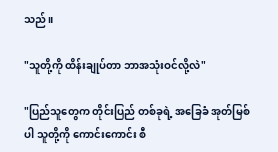သည်။

"သူတို့ကို ထိန်းချုပ်တာ ဘာအသုံးဝင်လို့လဲ"

"ပြည်သူတွေက တိုင်းပြည် တစ်ခုရဲ့ အခြေခံ အုတ်မြစ်ပါ သူတို့ကို ကောင်းကောင်း စီ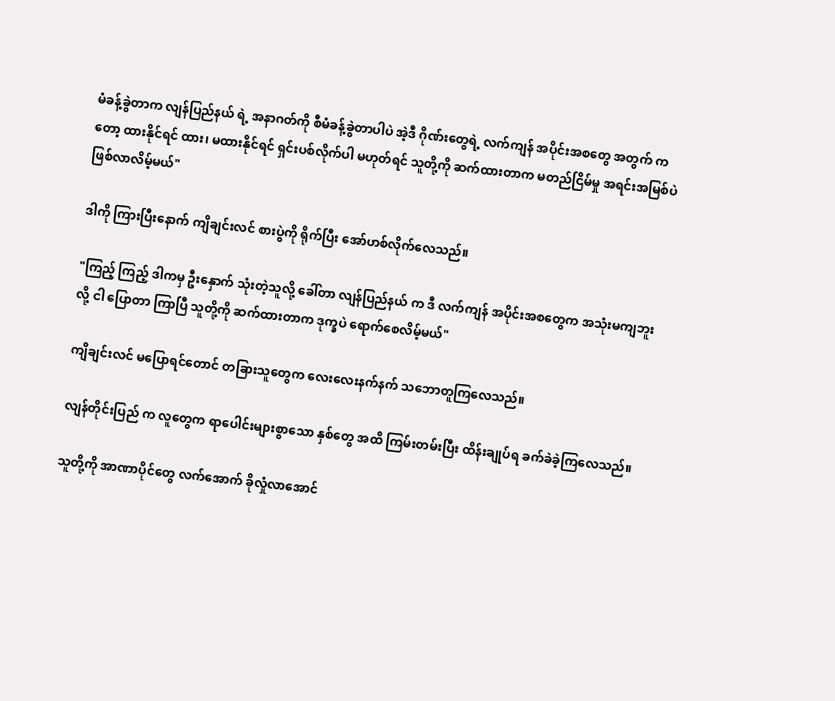မံခန့်ခွဲတာက လျန်ပြည်နယ် ရဲ့ အနာဂတ်ကို စီမံခန့်ခွဲတာပါပဲ အဲ့ဒီ ဂိုဏ်းတွေရဲ့ လက်ကျန် အပိုင်းအစတွေ အတွက် ကတော့ ထားနိုင်ရင် ထား၊ မထားနိုင်ရင် ရှင်းပစ်လိုက်ပါ မဟုတ်ရင် သူတို့ကို ဆက်ထားတာက မတည်ငြိမ်မှု အရင်းအမြစ်ပဲ ဖြစ်လာလိမ့်မယ်"

ဒါကို ကြားပြီးနောက် ကျိချင်းလင် စားပွဲကို ရိုက်ပြီး အော်ဟစ်လိုက်လေသည်။

"ကြည့် ကြည့် ဒါကမှ ဦးနှောက် သုံးတဲ့သူလို့ ခေါ်တာ လျန်ပြည်နယ် က ဒီ လက်ကျန် အပိုင်းအစတွေက အသုံးမကျဘူးလို့ ငါ ပြောတာ ကြာပြီ သူတို့ကို ဆက်ထားတာက ဒုက္ခပဲ ရောက်စေလိမ့်မယ်"

ကျိချင်းလင် မပြောရင်တောင် တခြားသူတွေက လေးလေးနက်နက် သဘောတူကြလေသည်။

လျန်တိုင်းပြည် က လူတွေက ရာပေါင်းများစွာသော နှစ်တွေ အထိ ကြမ်းတမ်းပြီး ထိန်းချုပ်ရ ခက်ခဲခဲ့ကြလေသည်။

သူတို့ကို အာဏာပိုင်တွေ လက်အောက် ခိုလှုံလာအောင်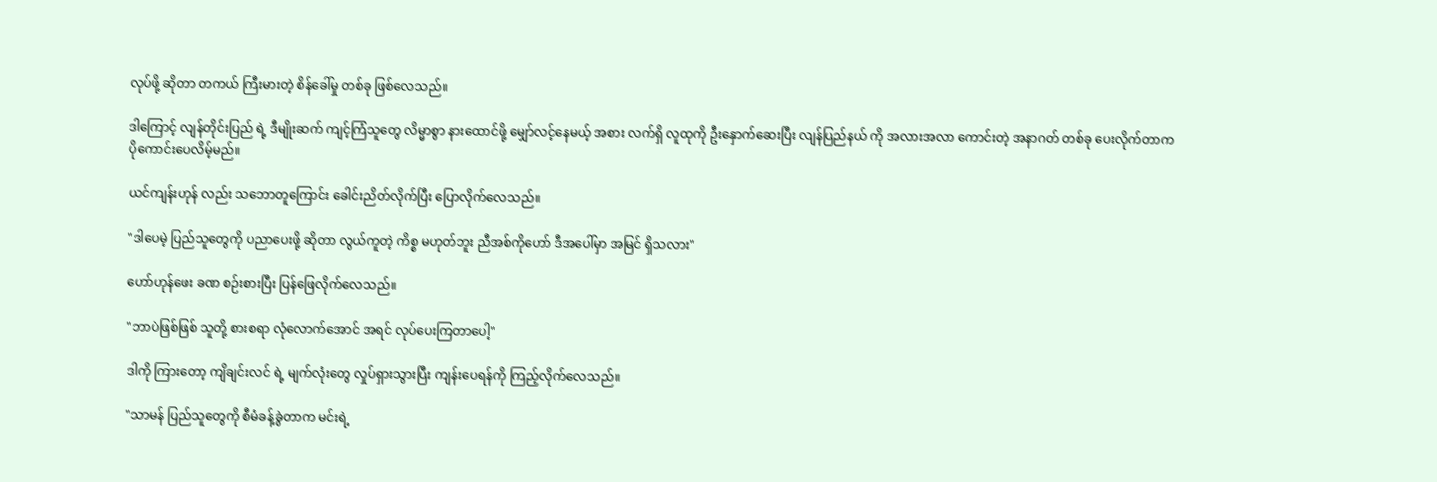လုပ်ဖို့ ဆိုတာ တကယ် ကြီးမားတဲ့ စိန်ခေါ်မှု တစ်ခု ဖြစ်လေသည်။

ဒါကြောင့် လျန်တိုင်းပြည် ရဲ့ ဒီမျိုးဆက် ကျင့်ကြံသူတွေ လိမ္မာစွာ နားထောင်ဖို့ မျှော်လင့်နေမယ့် အစား လက်ရှိ လူထုကို ဦးနှောက်ဆေးပြီး လျန်ပြည်နယ် ကို အလားအလာ ကောင်းတဲ့ အနာဂတ် တစ်ခု ပေးလိုက်တာက ပိုကောင်းပေလိမ့်မည်။

ယင်ကျန်းဟုန် လည်း သဘောတူကြောင်း ခေါင်းညိတ်လိုက်ပြီး ပြောလိုက်လေသည်။

"ဒါပေမဲ့ ပြည်သူတွေကို ပညာပေးဖို့ ဆိုတာ လွယ်ကူတဲ့ ကိစ္စ မဟုတ်ဘူး ညီအစ်ကိုဟော် ဒီအပေါ်မှာ အမြင် ရှိသလား"

ဟော်ဟုန်ဖေး ခဏ စဉ်းစားပြီး ပြန်ဖြေလိုက်လေသည်။

"ဘာပဲဖြစ်ဖြစ် သူတို့ စားစရာ လုံလောက်အောင် အရင် လုပ်ပေးကြတာပေါ့"

ဒါကို ကြားတော့ ကျိချင်းလင် ရဲ့ မျက်လုံးတွေ လှုပ်ရှားသွားပြီး ကျန်းပေရန်ကို ကြည့်လိုက်လေသည်။

"သာမန် ပြည်သူတွေကို စီမံခန့်ခွဲတာက မင်းရဲ့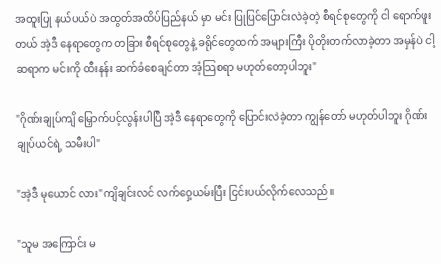အထူးပြု နယ်ပယ်ပဲ အထွတ်အထိပ်ပြည်နယ် မှာ မင်း ပြုပြင်ပြောင်းလဲခဲ့တဲ့ စီရင်စုတွေကို ငါ ရောက်ဖူးတယ် အဲ့ဒီ နေရာတွေက တခြား စီရင်စုတွေနဲ့ ခရိုင်တွေထက် အများကြီး ပိုတိုးတက်လာခဲ့တာ အမှန်ပဲ ငါ့ဆရာက မင်းကို ထီးနန်း ဆက်ခံစေချင်တာ အံ့သြစရာ မဟုတ်တော့ပါဘူး"

"ဂိုဏ်းချုပ်ကျိ မြှောက်ပင့်လွန်းပါပြီ အဲ့ဒီ နေရာတွေကို ပြောင်းလဲခဲ့တာ ကျွန်တော် မဟုတ်ပါဘူး ဂိုဏ်းချုပ်ယင်ရဲ့ သမီးပါ"

"အဲ့ဒီ မုယောင် လား"ကျိချင်းလင် လက်ဝှေ့ယမ်းပြီး ငြင်းပယ်လိုက်လေသည်။

"သူမ အကြောင်း မ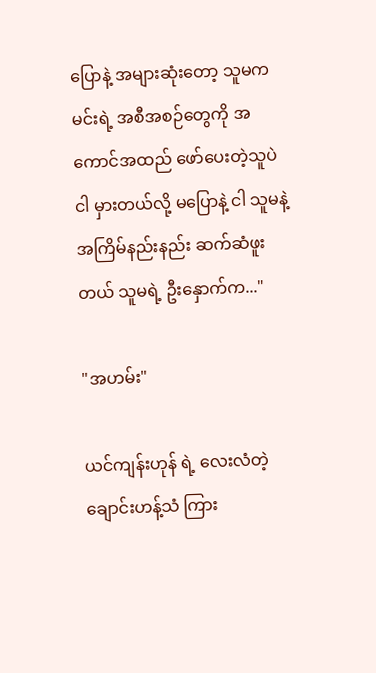ပြောနဲ့ အများဆုံးတော့ သူမက မင်းရဲ့ အစီအစဉ်တွေကို အကောင်အထည် ဖော်ပေးတဲ့သူပဲ ငါ မှားတယ်လို့ မပြောနဲ့ ငါ သူမနဲ့ အကြိမ်နည်းနည်း ဆက်ဆံဖူးတယ် သူမရဲ့ ဦးနှောက်က..."

"အဟမ်း"

ယင်ကျန်းဟုန် ရဲ့ လေးလံတဲ့ ချောင်းဟန့်သံ ကြား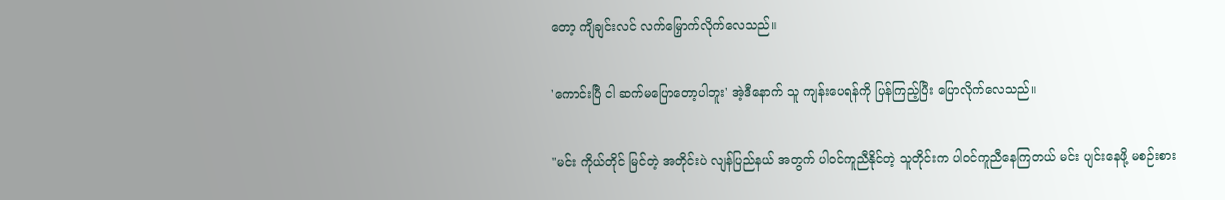တော့ ကျိချင်းလင် လက်မြှောက်လိုက်လေသည်။

'ကောင်းပြီ ငါ ဆက်မပြောတော့ပါဘူး' အဲ့ဒီနောက် သူ ကျန်းပေရန်ကို ပြန်ကြည့်ပြီး ပြောလိုက်လေသည်။

"မင်း ကိုယ်တိုင် မြင်တဲ့ အတိုင်းပဲ လျန်ပြည်နယ် အတွက် ပါဝင်ကူညီနိုင်တဲ့ သူတိုင်းက ပါဝင်ကူညီနေကြတယ် မင်း ပျင်းနေဖို့ မစဉ်းစား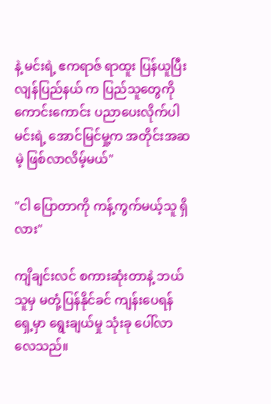နဲ့ မင်းရဲ့ ဧကရာဇ် ရာထူး ပြန်ယူပြီး လျန်ပြည်နယ် က ပြည်သူတွေကို ကောင်းကောင်း ပညာပေးလိုက်ပါ မင်းရဲ့ အောင်မြင်မှု့က အတိုင်းအဆမဲ့ ဖြစ်လာလိမ့်မယ်"

"ငါ ပြောတာကို ကန့်ကွက်မယ့်သူ ရှိလား"

ကျိချင်းလင် စကားဆုံးတာနဲ့ ဘယ်သူမှ မတုံ့ပြန်နိုင်ခင် ကျန်းပေရန် ရှေ့မှာ ရွေးချယ်မှု သုံးခု ပေါ်လာလေသည်။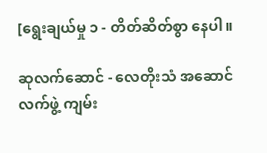[ရွေးချယ်မှု ၁ - တိတ်ဆိတ်စွာ နေပါ။

ဆုလက်ဆောင် - လေတိုးသံ အဆောင်လက်ဖွဲ့ ကျမ်း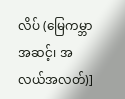လိပ် (မြေကမ္ဘာအဆင့်၊ အလယ်အလတ်)]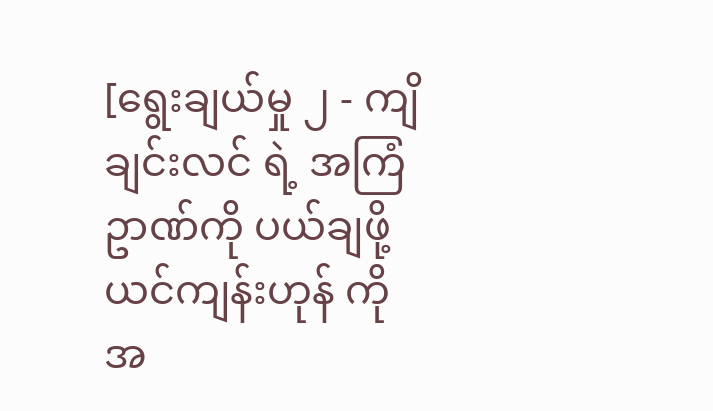[ရွေးချယ်မှု ၂ - ကျိချင်းလင် ရဲ့ အကြံဥာဏ်ကို ပယ်ချဖို့ ယင်ကျန်းဟုန် ကို အ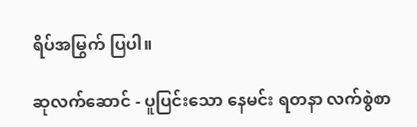ရိပ်အမြွက် ပြပါ။

ဆုလက်ဆောင် - ပူပြင်းသော နေမင်း ရတနာ လက်စွဲစာ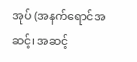အုပ် (အနက်ရောင်အဆင့်၊ အဆင့်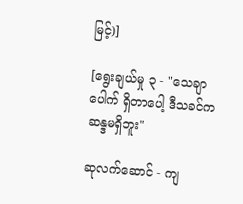မြင့်)]

[ရွေးချယ်မှု ၃ - "သေချာပေါက် ရှိတာပေါ့ ဒီသခင်က ဆန္ဒမရှိဘူး"

ဆုလက်ဆောင် - ကျ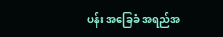ပန်း အခြေခံ အရည်အ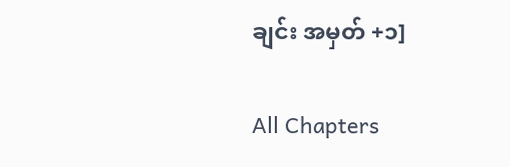ချင်း အမှတ် +၁]

All Chapters